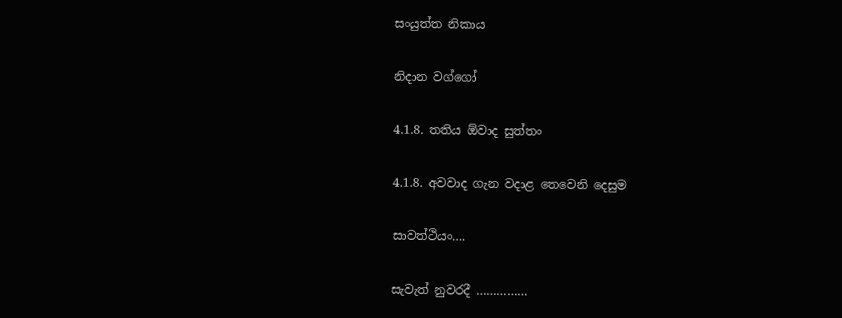සංයුත්ත නිකාය

නිදාන වග්ගෝ

4.1.8. තතිය ඕවාද සුත්තං

4.1.8. අවවාද ගැන වදාළ තෙවෙනි දෙසුම

සාවත්ථියං….

සැවැත් නුවරදී ……………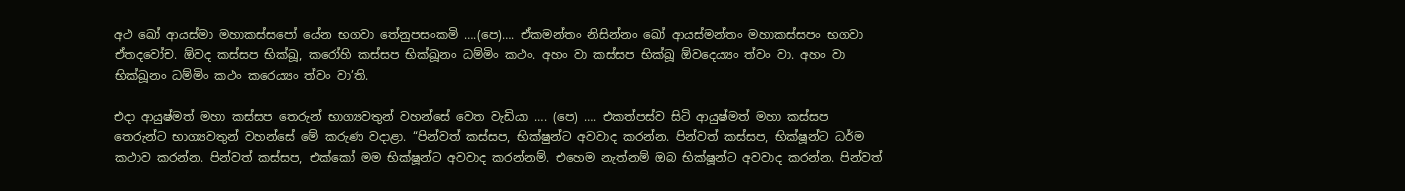අථ ඛෝ ආයස්‌මා මහාකස්‌සපෝ යේන භගවා තේනුපසංකමි ….(පෙ)…. ඒකමන්තං නිසින්‌නං ඛෝ ආයස්‌මන්‌තං මහාකස්‌සපං භගවා ඒතදවෝච. ඕවද කස්‌සප භික්‌ඛූ, කරෝහි කස්‌සප භික්‌ඛූනං ධම්‌මිං කථං. අහං වා කස්‌සප භික්‌ඛූ ඕවදෙය්‍යං ත්‌වං වා. අහං වා භික්‌ඛූනං ධම්‌මිං කථං කරෙය්‍යං ත්‌වං වා’ති.

එදා ආයුෂ්මත් මහා කස්සප තෙරුන් භාග්‍යවතුන් වහන්සේ වෙත වැඩියා …. (පෙ) …. එකත්පස්ව සිටි ආයුෂ්මත් මහා කස්සප තෙරුන්ට භාග්‍යවතුන් වහන්සේ මේ කරුණ වදාළා. “පින්වත් කස්සප, භික්ෂුන්ට අවවාද කරන්න. පින්වත් කස්සප, භික්ෂූන්ට ධර්ම කථාව කරන්න. පින්වත් කස්සප, එක්කෝ මම භික්ෂූන්ට අවවාද කරන්නම්. එහෙම නැත්නම් ඔබ භික්ෂූන්ට අවවාද කරන්න. පින්වත්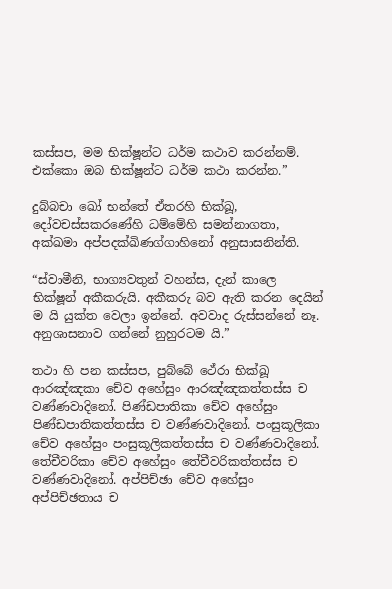කස්සප, මම භික්ෂූන්ට ධර්ම කථාව කරන්නම්. එක්කො ඔබ භික්ෂූන්ට ධර්ම කථා කරන්න.”

දුබ්‌බචා ඛෝ භන්තේ ඒතරහි භික්‌ඛූ, දෝවචස්‌සකරණේහි ධම්මේහි සමන්‌නාගතා, අක්‌ඛමා අප්‌පදක්‌ඛිණග්‌ගාහිනෝ අනුසාසනින්‌ති.

“ස්වාමීනි, භාග්‍යවතුන් වහන්ස, දැන් කාලෙ භික්ෂූන් අකීකරුයි. අකීකරු බව ඇති කරන දෙයින් ම යි යුක්ත වෙලා ඉන්නේ. අවවාද රුස්සන්නේ නෑ. අනුශාසනාව ගන්නේ නුහුරටම යි.”

තථා හි පන කස්‌සප, පුබ්බේ ථේරා භික්‌ඛූ ආරඤ්‌ඤකා චේව අහේසුං ආරඤ්‌ඤකත්‌තස්‌ස ච වණ්‌ණවාදිනෝ. පිණ්‌ඩපාතිකා චේව අහේසුං පිණ්‌ඩපාතිකත්‌තස්‌ස ච වණ්‌ණවාදිනෝ. පංසුකූලිකා චේව අහේසුං පංසුකූලිකත්‌තස්‌ස ච වණ්‌ණවාදිනෝ. තේචීවරිකා චේව අහේසුං තේචීවරිකත්‌තස්‌ස ච වණ්‌ණවාදිනෝ. අප්‌පිච්‌ඡා චේව අහේසුං අප්‌පිච්‌ඡතාය ච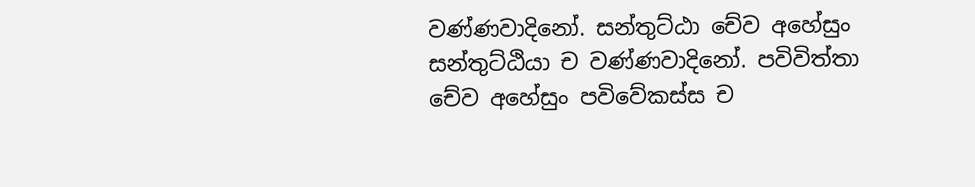වණ්‌ණවාදිනෝ. සන්‌තුට්‌ඨා චේව අහේසුං සන්‌තුට්‌ඨියා ච වණ්‌ණවාදිනෝ. පවිවිත්‌තා චේව අහේසුං පවිවේකස්‌ස ච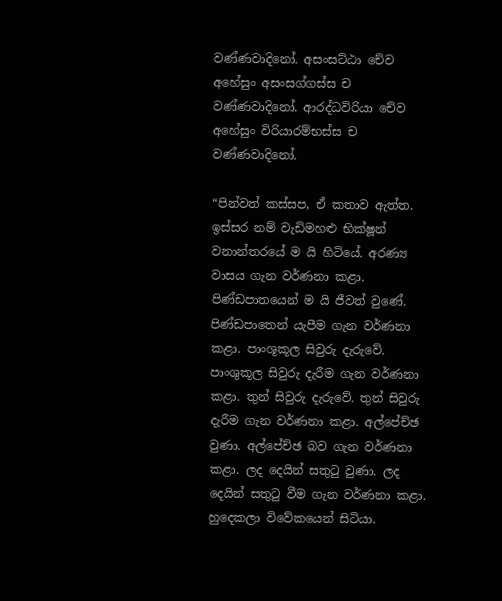වණ්‌ණවාදිනෝ. අසංසට්‌ඨා චේව අහේසුං අසංසග්‌ගස්‌ස ච වණ්‌ණවාදිනෝ. ආරද්‌ධවිරියා චේව අහේසුං විරියාරම්‌භස්‌ස ච වණ්‌ණවාදිනෝ.

“පින්වත් කස්සප, ඒ කතාව ඇත්ත. ඉස්සර නම් වැඩිමහළු භික්ෂූන් වනාන්තරයේ ම යි හිටියේ. අරණ්‍ය වාසය ගැන වර්ණනා කළා. පිණ්ඩපාතයෙන් ම යි ජීවත් වුණේ. පිණ්ඩපාතෙන් යැපීම ගැන වර්ණනා කළා. පාංශූකූල සිවුරු දැරුවේ. පාංශුකූල සිවුරු දැරීම ගැන වර්ණනා කළා. තුන් සිවුරු දැරුවේ. තුන් සිවුරු දැරීම ගැන වර්ණනා කළා. අල්පේච්ඡ වුණා. අල්පේච්ඡ බව ගැන වර්ණනා කළා. ලද දෙයින් සතුටු වුණා. ලද දෙයින් සතුටු වීම ගැන වර්ණනා කළා. හුදෙකලා විවේකයෙන් සිටියා.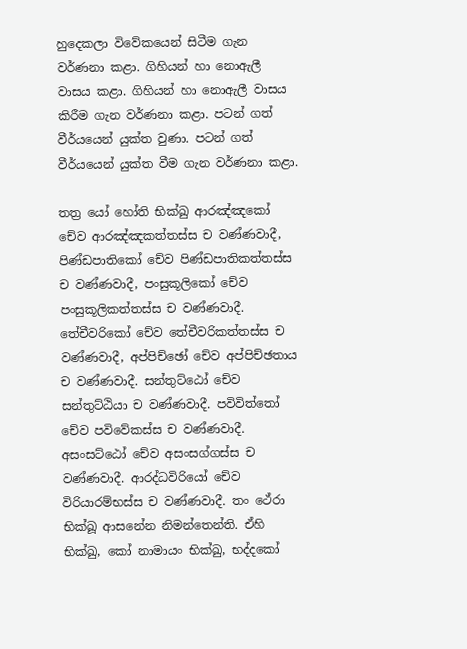හුදෙකලා විවේකයෙන් සිටීම ගැන වර්ණනා කළා. ගිහියන් හා නොඇලී වාසය කළා. ගිහියන් හා නොඇලී වාසය කිරීම ගැන වර්ණනා කළා. පටන් ගත් වීර්යයෙන් යුක්ත වුණා. පටන් ගත් වීර්යයෙන් යුක්ත වීම ගැන වර්ණනා කළා.

තත්‍ර යෝ හෝති භික්‌ඛු ආරඤ්‌ඤකෝ චේව ආරඤ්‌ඤකත්‌තස්‌ස ච වණ්‌ණවාදී, පිණ්‌ඩපාතිකෝ චේව පිණ්‌ඩපාතිකත්‌තස්‌ස ච වණ්‌ණවාදී, පංසුකූලිකෝ චේව පංසුකූලිකත්‌තස්‌ස ච වණ්‌ණවාදී. තේචීවරිකෝ චේව තේචීවරිකත්‌තස්‌ස ච වණ්‌ණවාදී, අප්‌පිච්‌ඡෝ චේව අප්‌පිච්‌ඡතාය ච වණ්‌ණවාදී. සන්‌තුට්‌ඨෝ චේව සන්‌තුට්‌ඨියා ච වණ්‌ණවාදී. පවිවිත්තෝ චේව පවිවේකස්‌ස ච වණ්‌ණවාදී. අසංසට්ඨෝ චේව අසංසග්‌ගස්‌ස ච වණ්‌ණවාදී. ආරද්‌ධවිරියෝ චේව විරියාරම්‌භස්‌ස ච වණ්‌ණවාදී. තං ථේරා භික්‌ඛූ ආසනේන නිමන්‌තෙන්‌ති. ඒහි භික්‌ඛු, කෝ නාමායං භික්‌ඛු, භද්‌දකෝ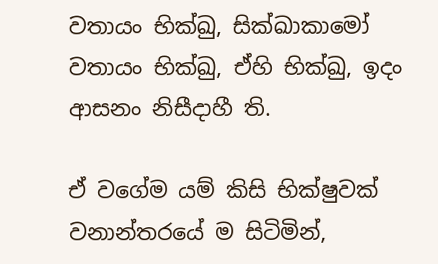වතායං භික්‌ඛු, සික්‌ඛාකාමෝ වතායං භික්‌ඛු, ඒහි භික්‌ඛු, ඉදං ආසනං නිසීදාහී ති.

ඒ වගේම යම් කිසි භික්ෂුවක් වනාන්තරයේ ම සිටිමින්,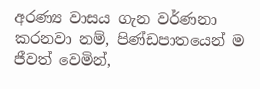අරණ්‍ය වාසය ගැන වර්ණනා කරනවා නම්, පිණ්ඩපාතයෙන් ම ජීවත් වෙමින්,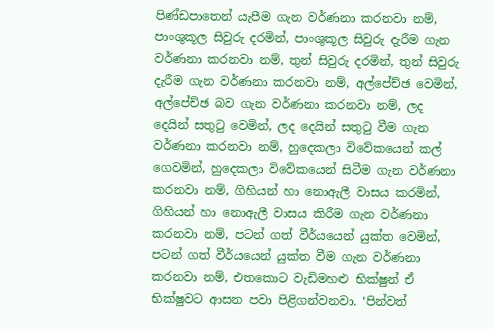පිණ්ඩපාතෙන් යැපීම ගැන වර්ණනා කරනවා නම්, පාංශුකූල සිවුරු දරමින්, පාංශුකූල සිවුරු දැරීම ගැන වර්ණනා කරනවා නම්, තුන් සිවුරු දරමින්, තුන් සිවුරු දැරීම ගැන වර්ණනා කරනවා නම්, අල්පේච්ඡ වෙමින්, අල්පේච්ඡ බව ගැන වර්ණනා කරනවා නම්, ලද දෙයින් සතුටු වෙමින්, ලද දෙයින් සතුටු වීම ගැන වර්ණනා කරනවා නම්, හුදෙකලා විවේකයෙන් කල් ගෙවමින්, හුදෙකලා විවේකයෙන් සිටීම ගැන වර්ණනා කරනවා නම්, ගිහියන් හා නොඇලී වාසය කරමින්, ගිහියන් හා නොඇලී වාසය කිරීම ගැන වර්ණනා කරනවා නම්, පටන් ගත් වීර්යයෙන් යුක්ත වෙමින්, පටන් ගත් වීර්යයෙන් යුක්ත වීම ගැන වර්ණනා කරනවා නම්, එතකොට වැඩිමහළු භික්ෂුන් ඒ භික්ෂුවට ආසන පවා පිළිගන්වනවා. ‘පින්වත්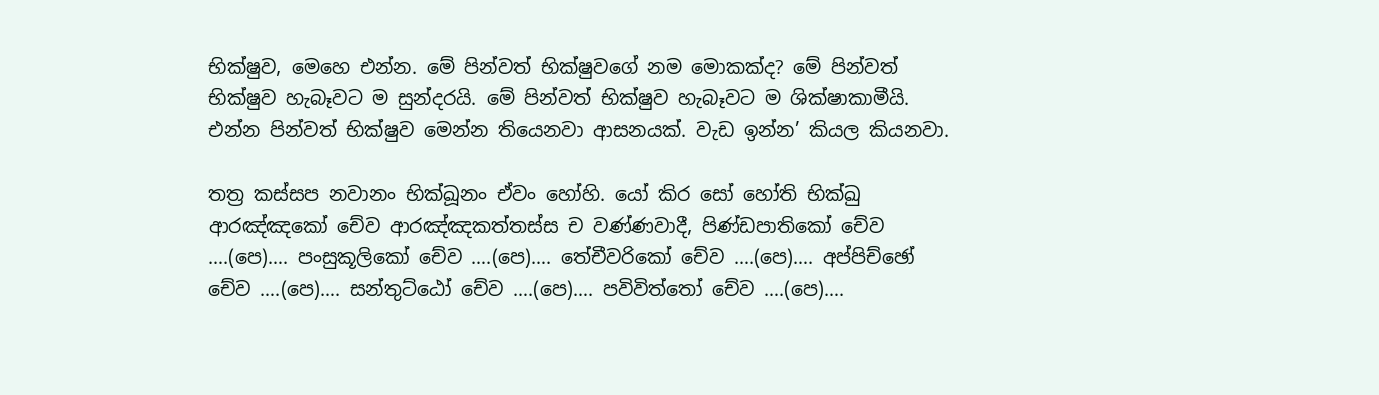භික්ෂුව, මෙහෙ එන්න. මේ පින්වත් භික්ෂුවගේ නම මොකක්ද? මේ පින්වත් භික්ෂුව හැබෑවට ම සුන්දරයි. මේ පින්වත් භික්ෂුව හැබෑවට ම ශික්ෂාකාමීයි. එන්න පින්වත් භික්ෂුව මෙන්න තියෙනවා ආසනයක්. වැඩ ඉන්න’ කියල කියනවා.

තත්‍ර කස්‌සප නවානං භික්‌ඛූනං ඒවං හෝහි. යෝ කිර සෝ හෝති භික්‌ඛු ආරඤ්‌ඤකෝ චේව ආරඤ්‌ඤකත්‌තස්‌ස ච වණ්‌ණවාදී, පිණ්‌ඩපාතිකෝ චේව ….(පෙ)…. පංසුකූලිකෝ චේව ….(පෙ)…. තේචීවරිකෝ චේව ….(පෙ)…. අප්‌පිච්‌ඡෝ චේව ….(පෙ)…. සන්‌තුට්‌ඨෝ චේව ….(පෙ)…. පවිවිත්තෝ චේව ….(පෙ)….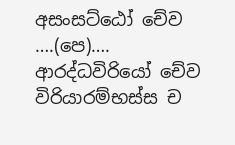අසංසට්ඨෝ චේව ….(පෙ)…. ආරද්‌ධවිරියෝ චේව විරියාරම්‌භස්‌ස ච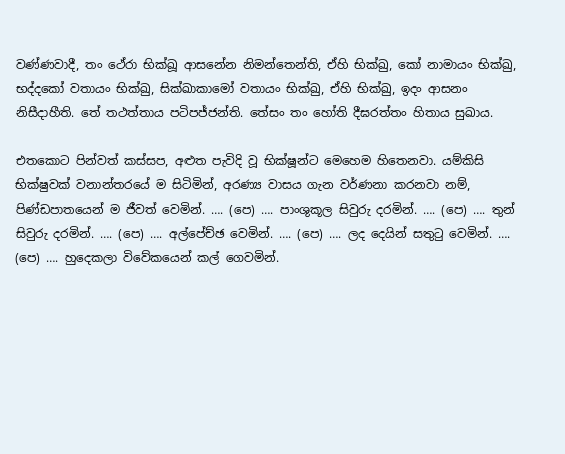වණ්‌ණවාදී, තං ථේරා භික්‌ඛූ ආසනේන නිමන්‌තෙන්‌ති, ඒහි භික්‌ඛු, කෝ නාමායං භික්ඛු, භද්‌දකෝ වතායං භික්‌ඛු, සික්‌ඛාකාමෝ වතායං භික්‌ඛු, ඒහි භික්‌ඛු, ඉදං ආසනං නිසීදාහීති. තේ තථත්‌තාය පටිපජ්‌ජන්‌ති. තේසං තං හෝති දීඝරත්‌තං හිතාය සුඛාය.

එතකොට පින්වත් කස්සප, අළුත පැවිදි වූ භික්ෂූන්ට මෙහෙම හිතෙනවා. යම්කිසි භික්ෂුවක් වනාන්තරයේ ම සිටිමින්, අරණ්‍ය වාසය ගැන වර්ණනා කරනවා නම්, පිණ්ඩපාතයෙන් ම ජීවත් වෙමින්. …. (පෙ) …. පාංශුකූල සිවුරු දරමින්. …. (පෙ) …. තුන් සිවුරු දරමින්. …. (පෙ) …. අල්පේච්ඡ වෙමින්. …. (පෙ) …. ලද දෙයින් සතුටු වෙමින්. …. (පෙ) …. හුදෙකලා විවේකයෙන් කල් ගෙවමින්.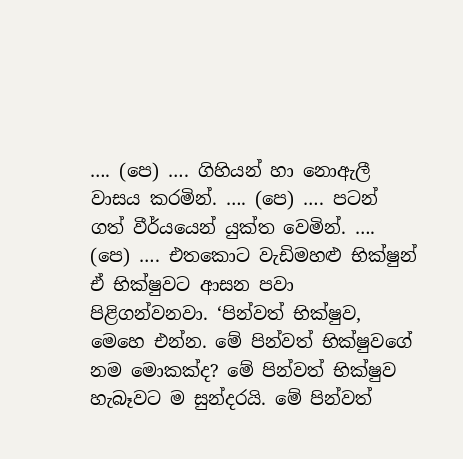…. (පෙ) …. ගිහියන් හා නොඇලී වාසය කරමින්. …. (පෙ) …. පටන් ගත් වීර්යයෙන් යුක්ත වෙමින්. …. (පෙ) …. එතකොට වැඩිමහළු භික්ෂුන් ඒ භික්ෂුවට ආසන පවා පිළිගන්වනවා. ‘පින්වත් භික්ෂුව, මෙහෙ එන්න. මේ පින්වත් භික්ෂුවගේ නම මොකක්ද? මේ පින්වත් භික්ෂුව හැබෑවට ම සුන්දරයි. මේ පින්වත්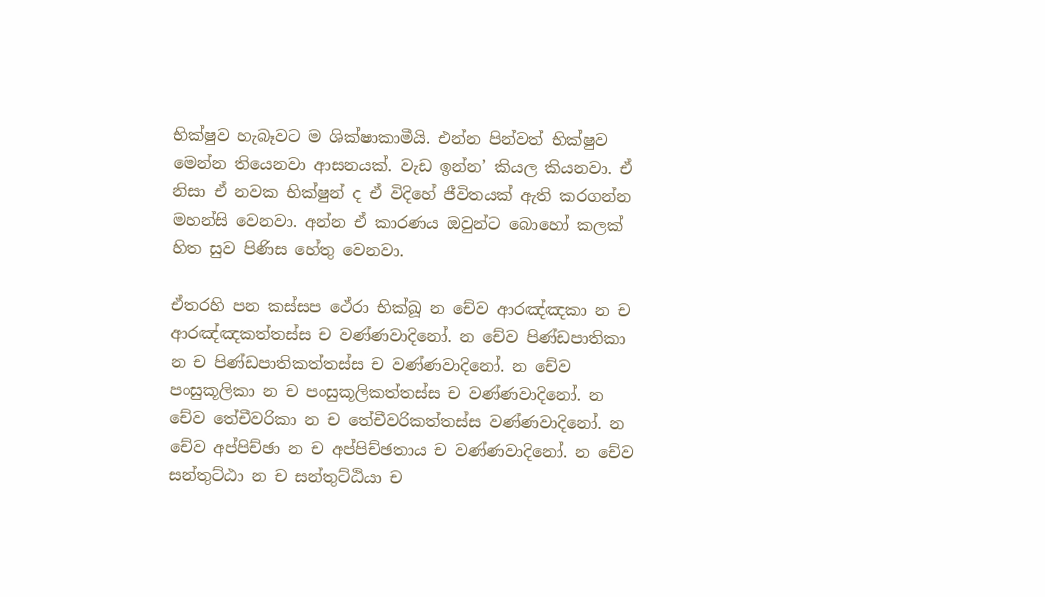භික්ෂුව හැබෑවට ම ශික්ෂාකාමීයි. එන්න පින්වත් භික්ෂුව මෙන්න තියෙනවා ආසනයක්. වැඩ ඉන්න’ කියල කියනවා. ඒ නිසා ඒ නවක භික්ෂුන් ද ඒ විදිහේ ජීවිතයක් ඇති කරගන්න මහන්සි වෙනවා. අන්න ඒ කාරණය ඔවුන්ට බොහෝ කලක් හිත සුව පිණිස හේතු වෙනවා.

ඒතරහි පන කස්‌සප ථේරා භික්‌ඛූ න චේව ආරඤ්‌ඤකා න ච ආරඤ්‌ඤකත්‌තස්‌ස ච වණ්‌ණවාදිනෝ. න චේව පිණ්‌ඩපාතිකා න ච පිණ්‌ඩපාතිකත්‌තස්‌ස ච වණ්‌ණවාදිනෝ. න චේව පංසුකූලිකා න ච පංසුකූලිකත්‌තස්‌ස ච වණ්‌ණවාදිනෝ. න චේව තේචීවරිකා න ච තේචීවරිකත්‌තස්‌ස වණ්‌ණවාදිනෝ. න චේව අප්‌පිච්‌ඡා න ච අප්‌පිච්‌ඡතාය ච වණ්‌ණවාදිනෝ. න චේව සන්‌තුට්‌ඨා න ච සන්‌තුට්‌ඨියා ච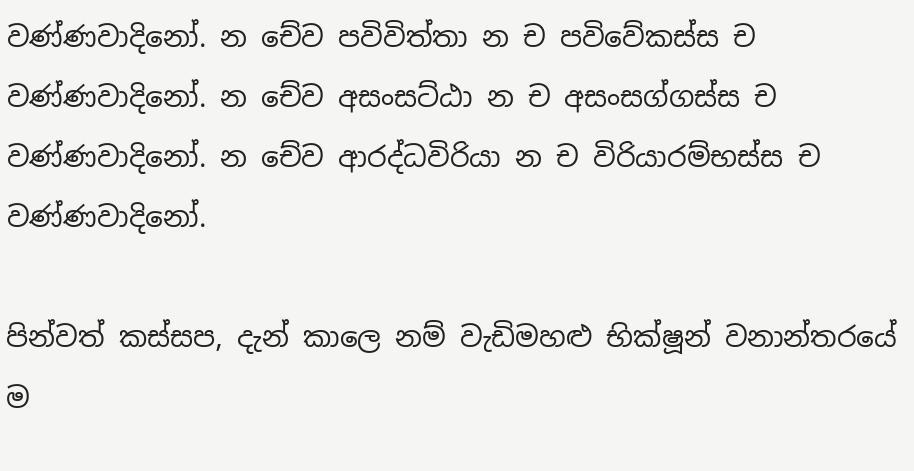වණ්‌ණවාදිනෝ. න චේව පවිවිත්‌තා න ච පවිවේකස්‌ස ච වණ්‌ණවාදිනෝ. න චේව අසංසට්‌ඨා න ච අසංසග්‌ගස්‌ස ච වණ්‌ණවාදිනෝ. න චේව ආරද්‌ධවිරියා න ච විරියාරම්‌භස්‌ස ච වණ්‌ණවාදිනෝ.

පින්වත් කස්සප, දැන් කාලෙ නම් වැඩිමහළු භික්ෂූන් වනාන්තරයේ ම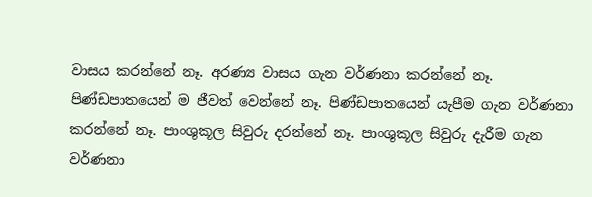වාසය කරන්නේ නෑ. අරණ්‍ය වාසය ගැන වර්ණනා කරන්නේ නෑ. පිණ්ඩපාතයෙන් ම ජීවත් වෙන්නේ නෑ. පිණ්ඩපාතයෙන් යැපීම ගැන වර්ණනා කරන්නේ නෑ. පාංශුකූල සිවුරු දරන්නේ නෑ. පාංශුකූල සිවුරු දැරීම ගැන වර්ණනා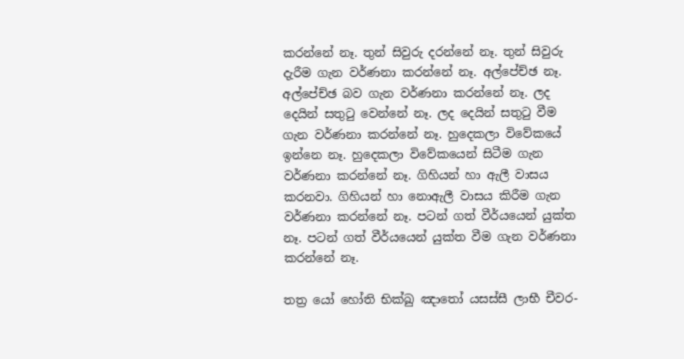කරන්නේ නෑ. තුන් සිවුරු දරන්නේ නෑ. තුන් සිවුරු දැරීම ගැන වර්ණනා කරන්නේ නෑ. අල්පේච්ඡ නෑ. අල්පේච්ඡ බව ගැන වර්ණනා කරන්නේ නෑ. ලද දෙයින් සතුටු වෙන්නේ නෑ. ලද දෙයින් සතුටු වීම ගැන වර්ණනා කරන්නේ නෑ. හුදෙකලා විවේකයේ ඉන්නෙ නෑ. හුදෙකලා විවේකයෙන් සිටීම ගැන වර්ණනා කරන්නේ නෑ. ගිහියන් හා ඇලී වාසය කරනවා. ගිහියන් හා නොඇලී වාසය කිරීම ගැන වර්ණනා කරන්නේ නෑ. පටන් ගත් වීර්යයෙන් යුක්ත නෑ. පටන් ගත් වීර්යයෙන් යුක්ත වීම ගැන වර්ණනා කරන්නේ නෑ.

තත්‍ර යෝ හෝති භික්‌ඛු ඤාතෝ යසස්‌සී ලාභී චීවර-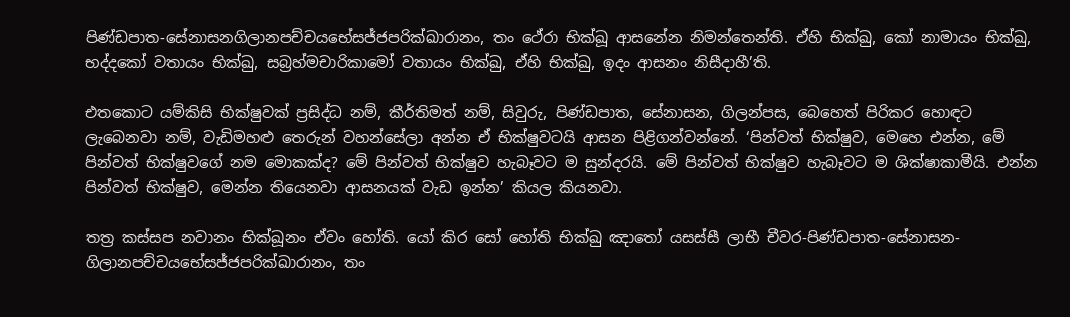පිණ්‌ඩපාත-සේනාසනගිලානපච්‌චයභේසජ්‌ජපරික්‌ඛාරානං, තං ථේරා භික්‌ඛූ ආසනේන නිමන්‌තෙන්‌ති. ඒහි භික්‌ඛු, කෝ නාමායං භික්‌ඛු, භද්‌දකෝ වතායං භික්‌ඛු, සබ්‍රහ්‌මචාරිකාමෝ වතායං භික්‌ඛු, ඒහි භික්‌ඛු, ඉදං ආසනං නිසීදාහී’ති.

එතකොට යම්කිසි භික්ෂුවක් ප්‍රසිද්ධ නම්, කීර්තිමත් නම්, සිවුරු, පිණ්ඩපාත, සේනාසන, ගිලන්පස, බෙහෙත් පිරිකර හොඳට ලැබෙනවා නම්, වැඩිමහළු තෙරුන් වහන්සේලා අන්න ඒ භික්ෂුවටයි ආසන පිළිගන්වන්නේ. ‘පින්වත් භික්ෂුව, මෙහෙ එන්න, මේ පින්වත් භික්ෂුවගේ නම මොකක්ද? මේ පින්වත් භික්ෂුව හැබෑවට ම සුන්දරයි. මේ පින්වත් භික්ෂුව හැබෑවට ම ශික්ෂාකාමීයි. එන්න පින්වත් භික්ෂුව, මෙන්න තියෙනවා ආසනයක් වැඩ ඉන්න’ කියල කියනවා.

තත්‍ර කස්‌සප නවානං භික්‌ඛූනං ඒවං හෝති. යෝ කිර සෝ හෝති භික්‌ඛු ඤාතෝ යසස්‌සී ලාභී චීවර-පිණ්‌ඩපාත-සේනාසන-ගිලානපච්‌චයභේසජ්‌ජපරික්‌ඛාරානං, තං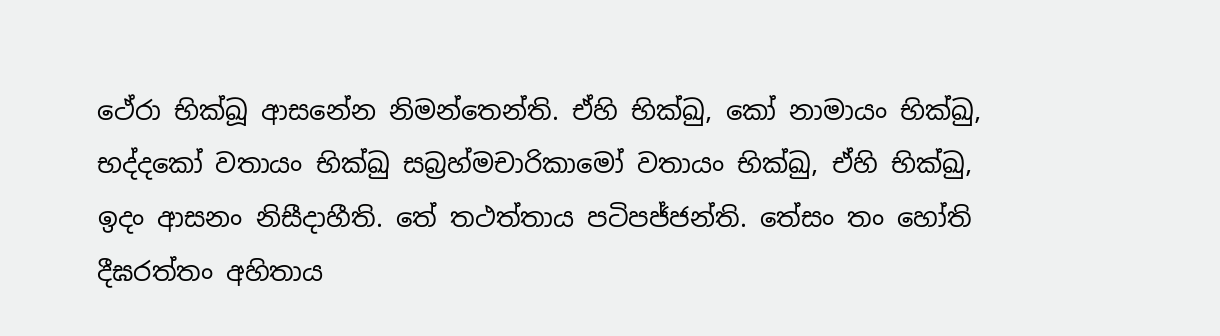ථේරා භික්‌ඛූ ආසනේන නිමන්‌තෙන්‌ති. ඒහි භික්‌ඛු, කෝ නාමායං භික්‌ඛු, භද්‌දකෝ වතායං භික්‌ඛු සබ්‍රහ්‌මචාරිකාමෝ වතායං භික්‌ඛු, ඒහි භික්‌ඛු, ඉදං ආසනං නිසීදාහීති. තේ තථත්‌තාය පටිපජ්‌ජන්‌ති. තේසං තං හෝති දීඝරත්‌තං අහිතාය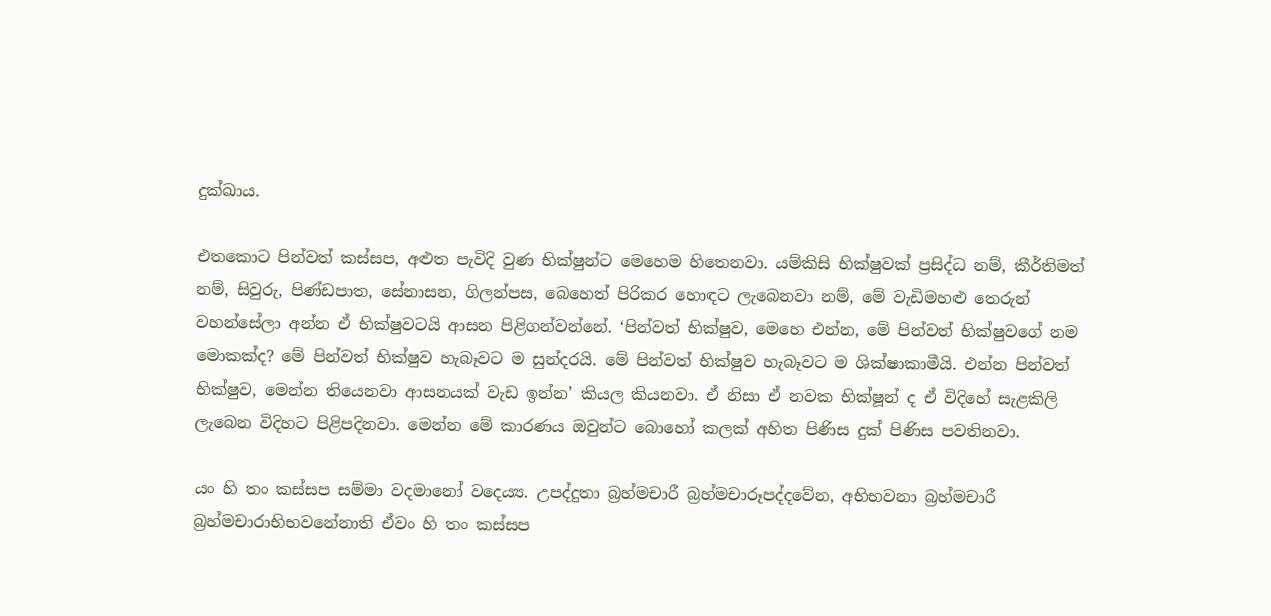දුක්‌ඛාය.

එතකොට පින්වත් කස්සප, අළුත පැවිදි වුණ භික්ෂුන්ට මෙහෙම හිතෙනවා. යම්කිසි භික්ෂුවක් ප්‍රසිද්ධ නම්, කීර්තිමත් නම්, සිවුරු, පිණ්ඩපාත, සේනාසන, ගිලන්පස, බෙහෙත් පිරිකර හොඳට ලැබෙනවා නම්, මේ වැඩිමහළු තෙරුන් වහන්සේලා අන්න ඒ භික්ෂුවටයි ආසන පිළිගන්වන්නේ. ‘පින්වත් භික්ෂුව, මෙහෙ එන්න, මේ පින්වත් භික්ෂුවගේ නම මොකක්ද? මේ පින්වත් භික්ෂුව හැබෑවට ම සුන්දරයි. මේ පින්වත් භික්ෂුව හැබෑවට ම ශික්ෂාකාමීයි. එන්න පින්වත් භික්ෂුව, මෙන්න තියෙනවා ආසනයක් වැඩ ඉන්න’ කියල කියනවා. ඒ නිසා ඒ නවක භික්ෂූන් ද ඒ විදිහේ සැළකිලි ලැබෙන විදිහට පිළිපදිනවා. මෙන්න මේ කාරණය ඔවුන්ට බොහෝ කලක් අහිත පිණිස දුක් පිණිස පවතිනවා.

යං හි තං කස්‌සප සම්‌මා වදමානෝ වදෙය්‍ය. උපද්‌දුතා බ්‍රහ්‌මචාරී බ්‍රහ්‌මචාරූපද්‌දවේන, අභිභවනා බ්‍රහ්‌මචාරී බ්‍රහ්‌මචාරාභිභවනේනාති ඒවං හි තං කස්‌සප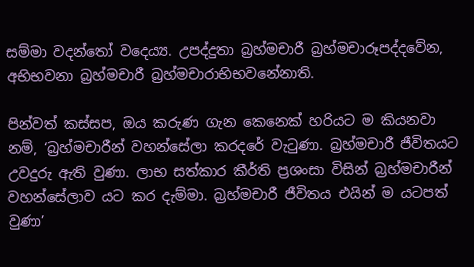සම්‌මා වදන්තෝ වදෙය්‍ය. උපද්‌දුතා බ්‍රහ්‌මචාරී බ්‍රහ්‌මචාරූපද්‌දවේන, අභිභවනා බ්‍රහ්‌මචාරී බ්‍රහ්‌මචාරාභිභවනේනාති.

පින්වත් කස්සප, ඔය කරුණ ගැන කෙනෙක් හරියට ම කියනවා නම්, ‘බ්‍රහ්මචාරීන් වහන්සේලා කරදරේ වැටුණා. බ්‍රහ්මචාරී ජීවිතයට උවදුරු ඇති වුණා. ලාභ සත්කාර කීර්ති ප්‍රශංසා විසින් බ්‍රහ්මචාරීන් වහන්සේලාව යට කර දැම්මා. බ්‍රහ්මචාරී ජීවිතය එයින් ම යටපත් වුණා’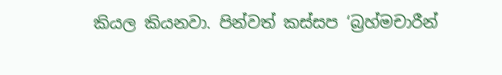කියල කියනවා. පින්වත් කස්සප ‘බ්‍රහ්මචාරීන්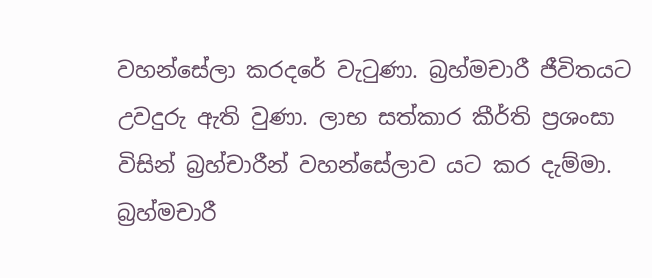වහන්සේලා කරදරේ වැටුණා. බ්‍රහ්මචාරී ජීවිතයට උවදුරු ඇති වුණා. ලාභ සත්කාර කීර්ති ප්‍රශංසා විසින් බ්‍රහ්චාරීන් වහන්සේලාව යට කර දැම්මා. බ්‍රහ්මචාරී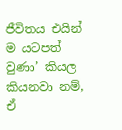ජීවිතය එයින් ම යටපත් වුණා’ කියල කියනවා නම්, ඒ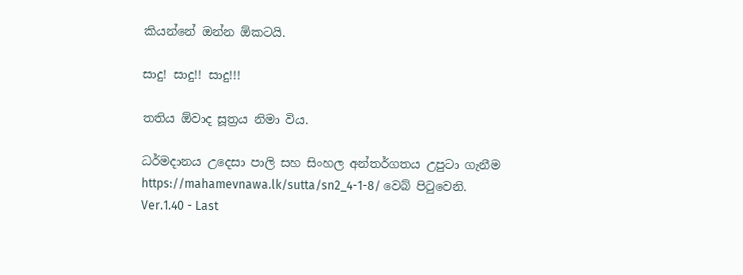කියන්නේ ඔන්න ඕකටයි.

සාදු! සාදු!! සාදු!!!

තතිය ඕවාද සූත්‍රය නිමා විය.

ධර්මදානය උදෙසා පාලි සහ සිංහල අන්තර්ගතය උපුටා ගැනීම https://mahamevnawa.lk/sutta/sn2_4-1-8/ වෙබ් පිටුවෙනි.
Ver.1.40 - Last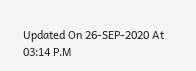Updated On 26-SEP-2020 At 03:14 P.M